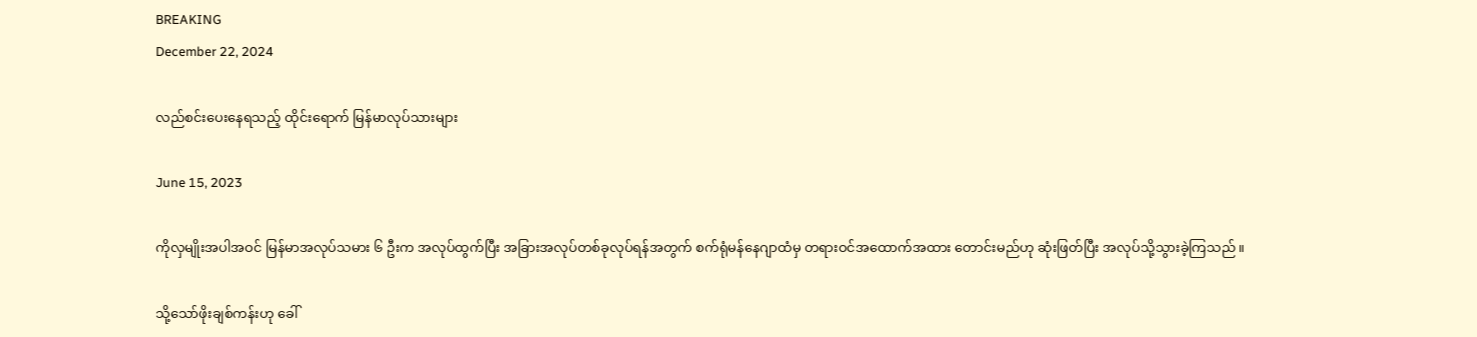BREAKING
December 22, 2024

လည်စင်းပေးနေရသည့် ထိုင်းရောက် မြန်မာလုပ်သားများ

June 15, 2023

ကိုလှမျိုးအပါအဝင် မြန်မာအလုပ်သမား ၆ ဦးက အလုပ်ထွက်ပြီး အခြားအလုပ်တစ်ခုလုပ်ရန်အတွက် စက်ရုံမန်နေဂျာထံမှ တရားဝင်အထောက်အထား တောင်းမည်ဟု ဆုံးဖြတ်ပြီး အလုပ်သို့သွားခဲ့ကြသည်။

သို့သော်ဖိုးချစ်ကန်းဟု ခေါ်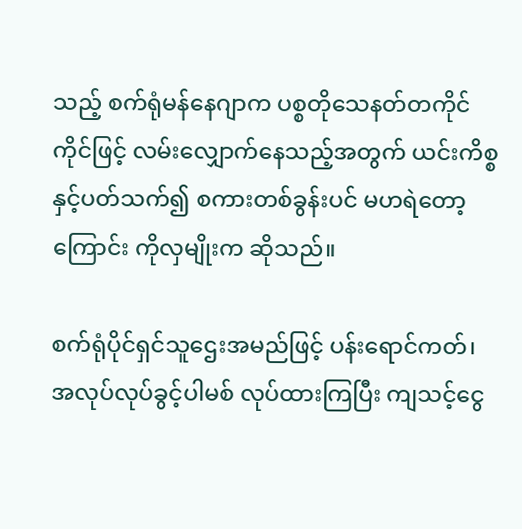သည့် စက်ရုံမန်နေဂျာက ပစ္စတိုသေနတ်တကိုင်ကိုင်ဖြင့် လမ်းလျှောက်နေသည့်အတွက် ယင်းကိစ္စနှင့်ပတ်သက်၍ စကားတစ်ခွန်းပင် မဟရဲတော့ကြောင်း ကိုလှမျိုးက ဆိုသည်။

စက်ရုံပိုင်ရှင်သူဌေးအမည်ဖြင့် ပန်းရောင်ကတ်၊ အလုပ်လုပ်ခွင့်ပါမစ် လုပ်ထားကြပြီး ကျသင့်ငွေ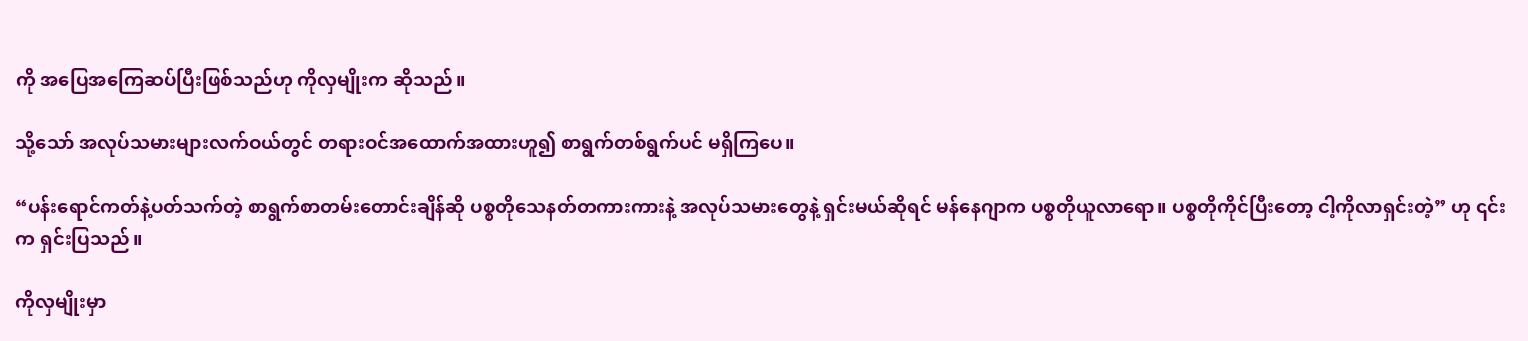ကို အပြေအကြေဆပ်ပြီးဖြစ်သည်ဟု ကိုလှမျိုးက ဆိုသည်။

သို့သော် အလုပ်သမားများလက်ဝယ်တွင် တရားဝင်အထောက်အထားဟူ၍ စာရွက်တစ်ရွက်ပင် မရှိကြပေ။

“ပန်းရောင်ကတ်နဲ့ပတ်သက်တဲ့ စာရွက်စာတမ်းတောင်းချိန်ဆို ပစ္စတိုသေနတ်တကားကားနဲ့ အလုပ်သမားတွေနဲ့ ရှင်းမယ်ဆိုရင် မန်နေဂျာက ပစ္စတိုယူလာရော။ ပစ္စတိုကိုင်ပြီးတော့ ငါ့ကိုလာရှင်းတဲ့” ဟု ၎င်းက ရှင်းပြသည်။

ကိုလှမျိုးမှာ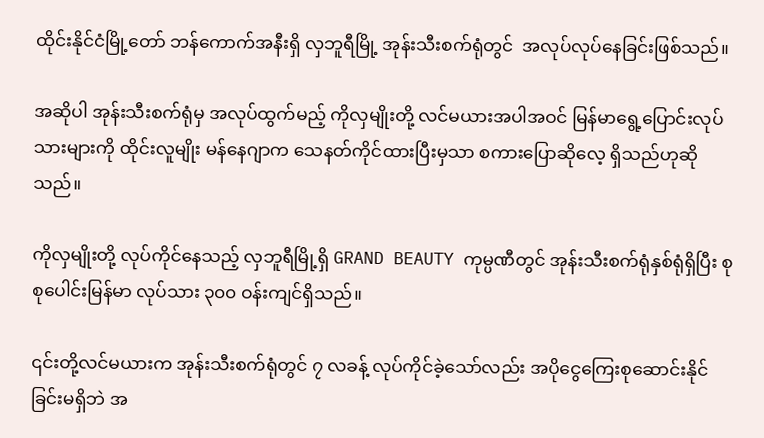ထိုင်းနိုင်ငံမြို့တော် ဘန်ကောက်အနီးရှိ လှဘူရီမြို့ အုန်းသီးစက်ရုံတွင်  အလုပ်လုပ်နေခြင်းဖြစ်သည်။

အဆိုပါ အုန်းသီးစက်ရုံမှ အလုပ်ထွက်မည့် ကိုလှမျိုးတို့ လင်မယားအပါအဝင် မြန်မာရွေ့ပြောင်းလုပ်သားများကို ထိုင်းလူမျိုး မန်နေဂျာက သေနတ်ကိုင်ထားပြီးမှသာ စကားပြောဆိုလေ့ ရှိသည်ဟုဆိုသည်။

ကိုလှမျိုးတို့ လုပ်ကိုင်နေသည့် လှဘူရီမြို့ရှိ GRAND BEAUTY ကုမ္ပဏီတွင် အုန်းသီးစက်ရုံနှစ်ရုံရှိပြီး စုစုပေါင်းမြန်မာ လုပ်သား ၃၀၀ ဝန်းကျင်ရှိသည်။

၎င်းတို့လင်မယားက အုန်းသီးစက်ရုံတွင် ၇ လခန့် လုပ်ကိုင်ခဲ့သော်လည်း အပိုငွေကြေးစုဆောင်းနိုင်ခြင်းမရှိဘဲ အ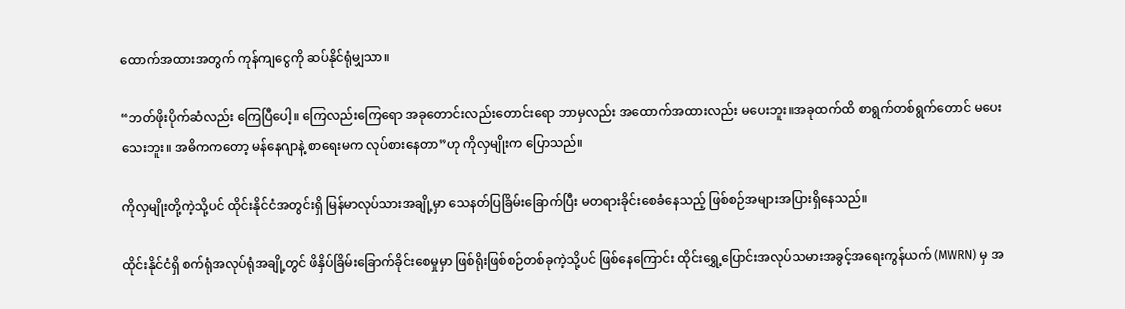ထောက်အထားအတွက် ကုန်ကျငွေကို ဆပ်နိုင်ရုံမျှသာ။

“ဘတ်ဖိုးပိုက်ဆံလည်း ကြေပြီပေါ့။ ကြေလည်းကြေရော အခုတောင်းလည်းတောင်းရော ဘာမှလည်း အထောက်အထားလည်း မပေးဘူး။အခုထက်ထိ စာရွက်တစ်ရွက်တောင် မပေးသေးဘူး။ အဓိကကတော့ မန်နေဂျာနဲ့ စာရေးမက လုပ်စားနေတာ”ဟု ကိုလှမျိုးက ပြောသည်။

ကိုလှမျိုးတို့ကဲ့သို့ပင် ထိုင်းနိုင်ငံအတွင်းရှိ မြန်မာလုပ်သားအချို့မှာ သေနတ်ပြခြိမ်းခြောက်ပြီး မတရားခိုင်းစေခံနေသည့် ဖြစ်စဉ်အများအပြားရှိနေသည်။

ထိုင်းနိုင်ငံရှိ စက်ရုံအလုပ်ရုံအချို့တွင် ဖိနှိပ်ခြိမ်းခြောက်ခိုင်းစေမှုမှာ ဖြစ်ရိုးဖြစ်စဉ်တစ်ခုကဲ့သို့ပင် ဖြစ်နေကြောင်း ထိုင်းရွှေ့ပြောင်းအလုပ်သမားအခွင့်အရေးကွန်ယက် (MWRN) မှ အ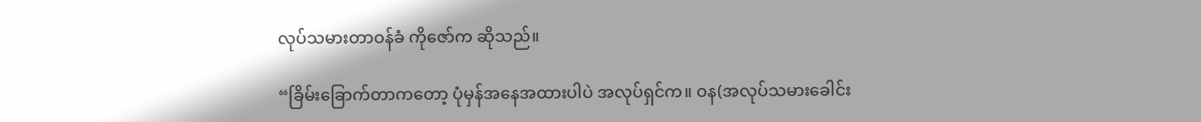လုပ်သမားတာဝန်ခံ ကိုဇော်က ဆိုသည်။

“ခြိမ်းခြောက်တာကတော့ ပုံမှန်အနေအထားပါပဲ အလုပ်ရှင်က။ ဝန(အလုပ်သမားခေါင်း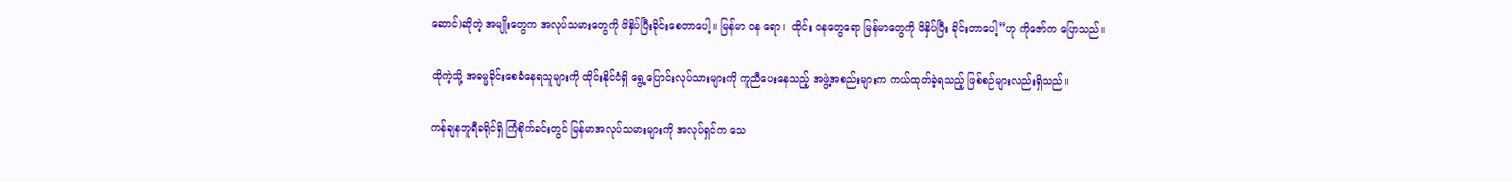ဆောင်)ဆိုတဲ့ အမျိုးတွေက အလုပ်သမားတွေကို ဖိနှိပ်ပြီးခိုင်းစေတာပေါ့။ မြန်မာ ဝန ရော၊  ထိုင်း ဝနတွေရော မြန်မာတွေကို ဖိနှိပ်ပြီး ခိုင်းတာပေါ့”ဟု ကိုဇော်က ပြောသည်။

ထိုကဲ့သို့ အဓမ္မခိုင်းစေခံနေရသူများကို ထိုင်းနိုင်ငံရှိ ရွေ့ပြောင်းလုပ်သားများကို ကူညီပေးနေသည့် အဖွဲ့အစည်းများက ကယ်ထုတ်ခဲ့ရသည့် ဖြစ်စဉ်များလည်းရှိသည်။

ကန်ချနဘူရီခရိုင်ရှိ ကြံစိုက်ခင်းတွင် မြန်မာအလုပ်သမားများကို အလုပ်ရှင်က သေ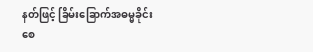နတ်ဖြင့် ခြိမ်းခြောက်အဓမ္မခိုင်းစေ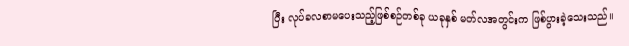ပြီး လုပ်ခလစာမပေးသည့်ဖြစ်စဉ်တစ်ခု ယခုနှစ် မတ်လအတွင်းက ဖြစ်ပွားခဲ့သေးသည်။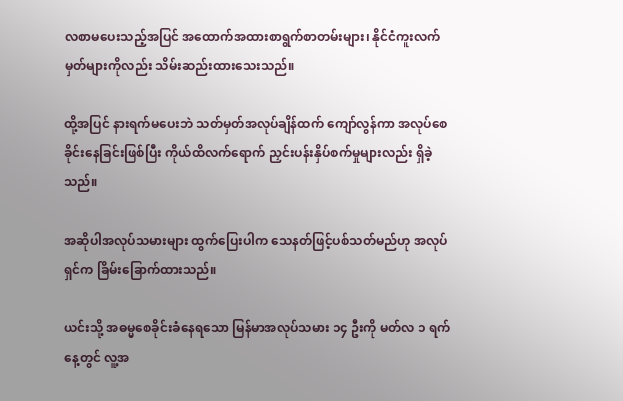လစာမပေးသည့်အပြင် အထောက်အထားစာရွက်စာတမ်းများ၊ နိုင်ငံကူးလက်မှတ်များကိုလည်း သိမ်းဆည်းထားသေးသည်။

ထို့အပြင် နားရက်မပေးဘဲ သတ်မှတ်အလုပ်ချိန်ထက် ကျော်လွန်ကာ အလုပ်စေခိုင်းနေခြင်းဖြစ်ပြီး ကိုယ်ထိလက်ရောက် ညှင်းပန်းနှိပ်စက်မှုများလည်း ရှိခဲ့သည်။

အဆိုပါအလုပ်သမားများ ထွက်ပြေးပါက သေနတ်ဖြင့်ပစ်သတ်မည်ဟု အလုပ်ရှင်က ခြိမ်းခြောက်ထားသည်။

ယင်းသို့ အဓမ္မစေခိုင်းခံနေရသော မြန်မာအလုပ်သမား ၁၄ ဦးကို မတ်လ ၁ ရက်နေ့တွင် လူ့အ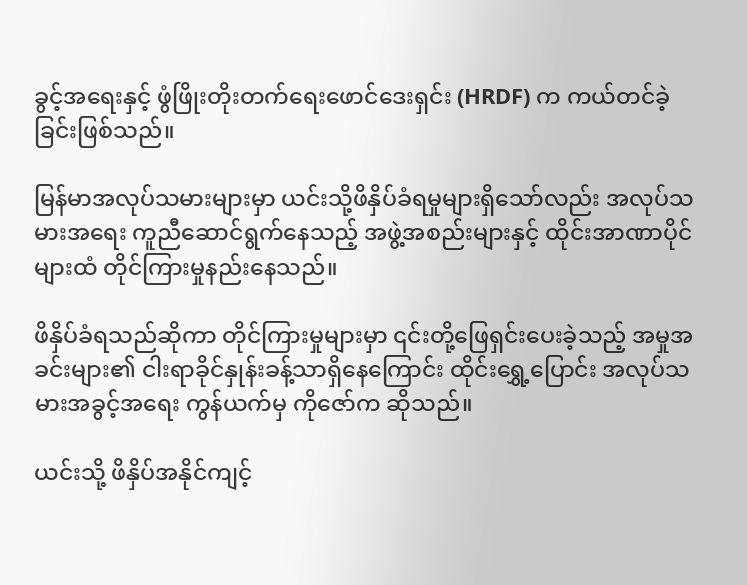ခွင့်အရေးနှင့် ဖွံဖြိုးတိုးတက်ရေးဖောင်ဒေးရှင်း (HRDF) က ကယ်တင်ခဲ့ခြင်းဖြစ်သည်။

မြန်မာအလုပ်သမားများမှာ ယင်းသို့ဖိနှိပ်ခံရမှုများရှိသော်လည်း အလုပ်သမားအရေး ကူညီဆောင်ရွက်နေသည့် အဖွဲ့အစည်းများနှင့် ထိုင်းအာဏာပိုင်များထံ တိုင်ကြားမှုနည်းနေသည်။

ဖိနှိပ်ခံရသည်ဆိုကာ တိုင်ကြားမှုများမှာ ၎င်းတို့ဖြေရှင်းပေးခဲ့သည့် အမှုအခင်းများ၏ ငါးရာခိုင်နှုန်းခန့်သာရှိနေကြောင်း ထိုင်းရွှေ့ပြောင်း အလုပ်သမားအခွင့်အရေး ကွန်ယက်မှ ကိုဇော်က ဆိုသည်။

ယင်းသို့ ဖိနှိပ်အနိုင်ကျင့်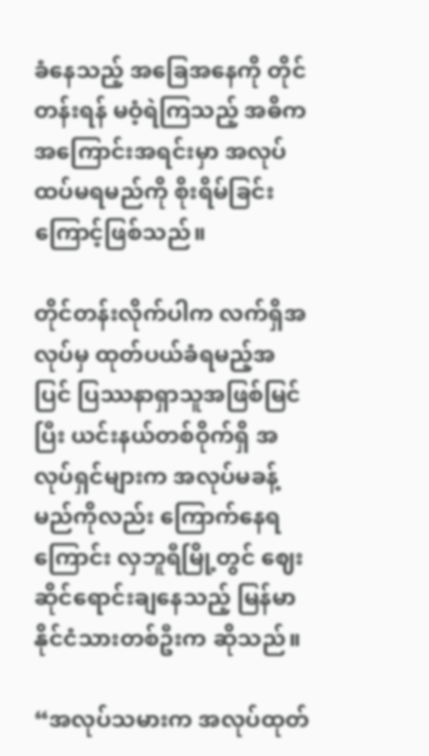ခံနေသည့် အခြေအနေကို တိုင်တန်းရန် မဝံ့ရဲကြသည့် အဓိကအကြောင်းအရင်းမှာ အလုပ်ထပ်မရမည်ကို စိုးရိမ်ခြင်းကြောင့်ဖြစ်သည်။

တိုင်တန်းလိုက်ပါက လက်ရှိအလုပ်မှ ထုတ်ပယ်ခံရမည့်အပြင် ပြဿနာရှာသူအဖြစ်မြင်ပြီး ယင်းနယ်တစ်ဝိုက်ရှိ အလုပ်ရှင်များက အလုပ်မခန့်မည်ကိုလည်း ကြောက်နေရကြောင်း လှဘူရီမြို့တွင် ဈေးဆိုင်ရောင်းချနေသည့် မြန်မာနိုင်ငံသားတစ်ဦးက ဆိုသည်။

“အလုပ်သမားက အလုပ်ထုတ်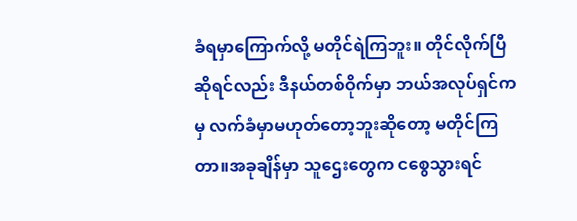ခံရမှာကြောက်လို့ မတိုင်ရဲကြဘူး။ တိုင်လိုက်ပြီဆိုရင်လည်း ဒီနယ်တစ်ဝိုက်မှာ ဘယ်အလုပ်ရှင်ကမှ လက်ခံမှာမဟုတ်တော့ဘူးဆိုတော့ မတိုင်ကြတာ။အခုချိန်မှာ သူဌေးတွေက ငစွေသွားရင်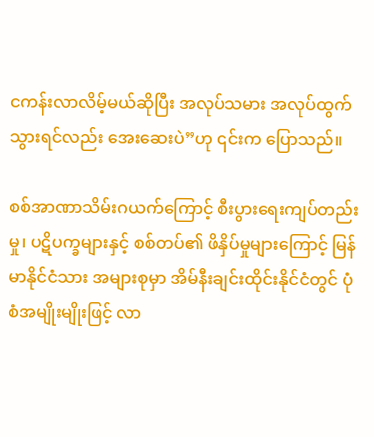ငကန်းလာလိမ့်မယ်ဆိုပြီး အလုပ်သမား အလုပ်ထွက်သွားရင်လည်း အေးဆေးပဲ”ဟု ၎င်းက ပြောသည်။

စစ်အာဏာသိမ်းဂယက်ကြောင့် စီးပွားရေးကျပ်တည်းမှု၊ ပဋိပက္ခများနှင့် စစ်တပ်၏ ဖိနှိပ်မှုများကြောင့် မြန်မာနိုင်ငံသား အများစုမှာ အိမ်နီးချင်းထိုင်းနိုင်ငံတွင် ပုံစံအမျိုးမျိုးဖြင့် လာ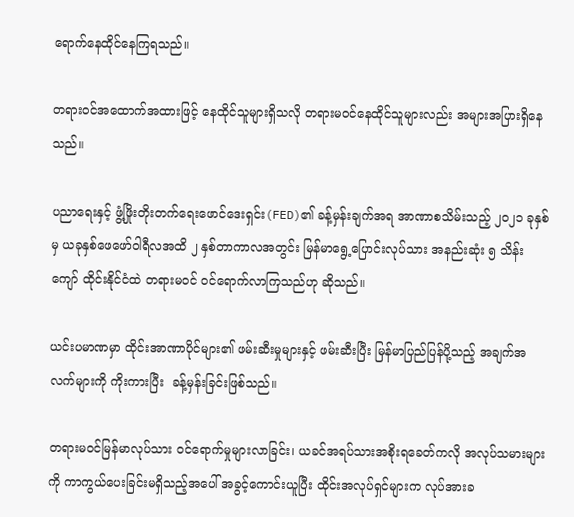ရောက်နေထိုင်နေကြရသည်။

တရားဝင်အထောက်အထားဖြင့် နေထိုင်သူများရှိသလို တရားမဝင်နေထိုင်သူများလည်း အများအပြားရှိနေသည်။

ပညာရေးနှင့် ဖွံ့ဖြိုးတိုးတက်ရေးဖောင်ဒေးရှင်း(FED)၏ ခန့်မှန်းချက်အရ အာဏာစသိမ်းသည့် ၂၀၂၁ ခုနှစ်မှ ယခုနှစ်ဖေဖော်ဝါရီလအထိ ၂ နှစ်တာကာလအတွင်း မြန်မာရွေ့ပြောင်းလုပ်သား အနည်းဆုံး ၅ သိန်းကျော် ထိုင်းနိုင်ငံထဲ တရားမဝင် ဝင်ရောက်လာကြသည်ဟု ဆိုသည်။

ယင်းပမာဏမှာ ထိုင်းအာဏာပိုင်များ၏ ဖမ်းဆီးမှုများနှင့် ဖမ်းဆီးပြီး မြန်မာပြည်ပြန်ပို့သည့် အချက်အလက်များကို ကိုးကားပြီး  ခန့်မှန်းခြင်းဖြစ်သည်။

တရားမဝင်မြန်မာလုပ်သား ဝင်ရောက်မှုများလာခြင်း၊ ယခင်အရပ်သားအစိုးရခေတ်ကလို အလုပ်သမားများကို ကာကွယ်ပေးခြင်းမရှိသည့်အပေါ် အခွင့်ကောင်းယူပြီး ထိုင်းအလုပ်ရှင်များက လုပ်အားခ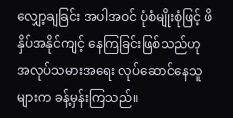လျှော့ချခြင်း အပါအဝင် ပုံစံမျိုးစုံဖြင့် ဖိနှိပ်အနိုင်ကျင့် နေကြခြင်းဖြစ်သည်ဟု အလုပ်သမားအ‌ရေး လုပ်ဆောင်နေသူများက ခန့်မှန်းကြသည်။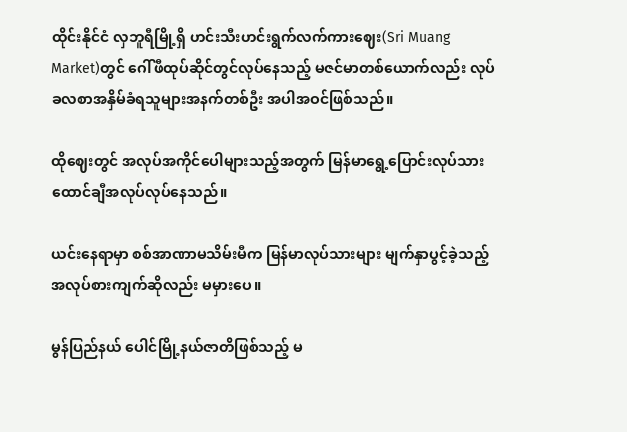ထိုင်းနိုင်ငံ လှဘူရီမြို့ရှိ ဟင်းသီးဟင်းရွက်လက်ကားဈေး(Sri Muang Market)တွင် ဂေါ်ဖီထုပ်ဆိုင်တွင်လုပ်နေသည့် မဇင်မာတစ်ယောက်လည်း လုပ်ခလစာအနှိမ်ခံရသူများအနက်တစ်ဦး အပါအဝင်ဖြစ်သည်။

ထိုဈေးတွင် အလုပ်အကိုင်ပေါများသည့်အတွက် မြန်မာရွေ့ပြောင်းလုပ်သား ထောင်ချီအလုပ်လုပ်နေသည်။

ယင်းနေရာမှာ စစ်အာဏာမသိမ်းမီက မြန်မာလုပ်သားများ မျက်နှာပွင့်ခဲ့သည့် အလုပ်စားကျက်ဆိုလည်း မမှားပေ။

မွန်ပြည်နယ် ပေါင်မြို့နယ်ဇာတိဖြစ်သည့် မ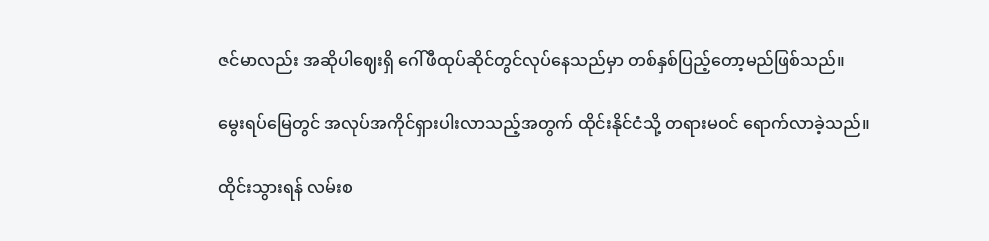ဇင်မာလည်း အဆိုပါဈေးရှိ ဂေါ်ဖီထုပ်ဆိုင်တွင်လုပ်နေသည်မှာ တစ်နှစ်ပြည့်တော့မည်ဖြစ်သည်။

မွေးရပ်မြေတွင် အလုပ်အကိုင်ရှားပါးလာသည့်အတွက် ထိုင်းနိုင်ငံသို့ တရားမဝင် ရောက်လာခဲ့သည်။

ထိုင်းသွားရန် လမ်းစ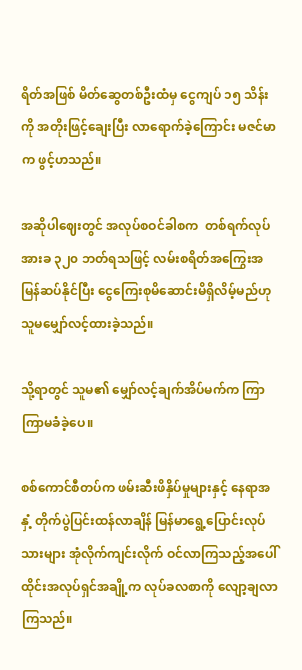ရိတ်အဖြစ် မိတ်ဆွေတစ်ဦးထံမှ ငွေကျပ် ၁၅ သိန်းကို အတိုးဖြင့်ချေးပြီး လာရောက်ခဲ့ကြောင်း မဇင်မာက ဖွင့်ဟသည်။

အဆိုပါဈေးတွင် အလုပ်စဝင်ခါစက  တစ်ရက်လုပ်အားခ ၃၂၀ ဘတ်ရသဖြင့် လမ်းစရိတ်အကြွေးအမြန်ဆပ်နိုင်ပြီး ငွေကြေးစုမိဆောင်းမိရှိလိမ့်မည်ဟု သူမမျှော်လင့်ထားခဲ့သည်။

သို့ရာတွင် သူမ၏ မျှော်လင့်ချက်အိပ်မက်က ကြာကြာမခံခဲ့ပေ။

စစ်ကောင်စီတပ်က ဖမ်းဆီးဖိနှိပ်မှုများနှင့် နေရာအနှံ့ တိုက်ပွဲပြင်းထန်လာချိန် မြန်မာရွေ့ပြောင်းလုပ်သားများ အုံလိုက်ကျင်းလိုက် ဝင်လာကြသည့်အပေါ် ထိုင်းအလုပ်ရှင်အချို့က လုပ်ခလစာကို လျော့ချလာကြသည်။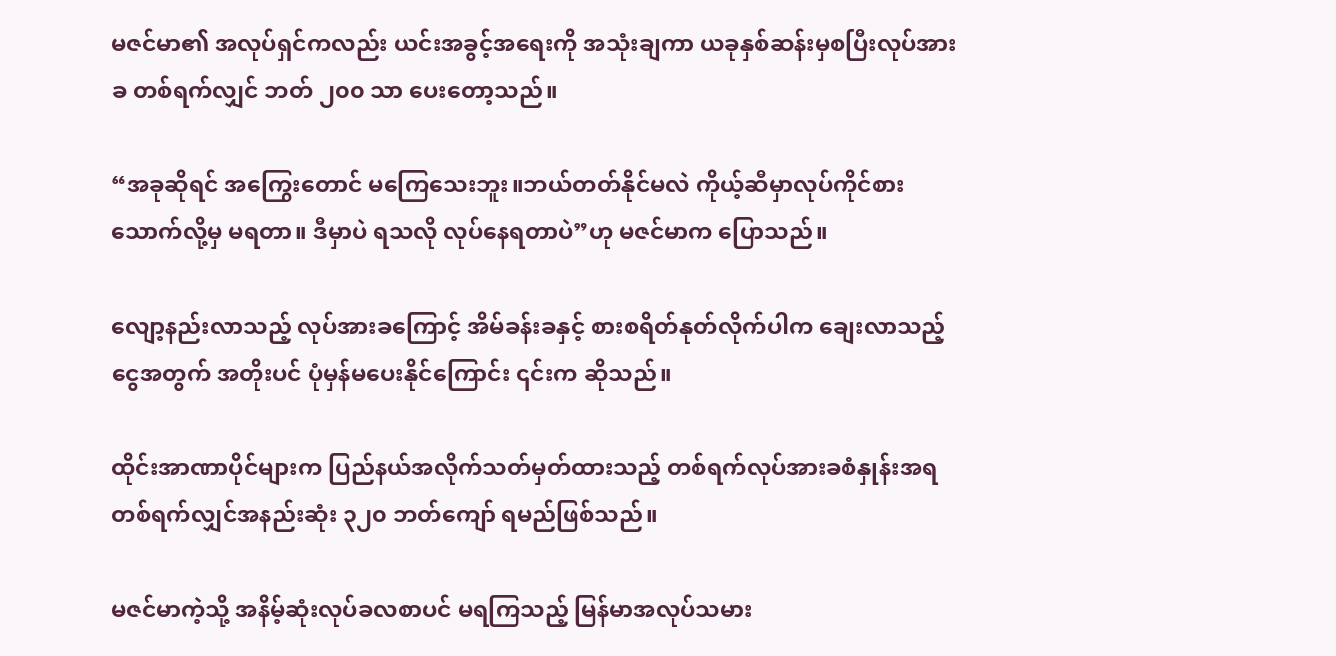မဇင်မာ၏ အလုပ်ရှင်ကလည်း ယင်းအခွင့်အရေးကို အသုံးချကာ ယခုနှစ်ဆန်းမှစပြီးလုပ်အားခ တစ်ရက်လျှင် ဘတ် ၂၀၀ သာ ပေးတော့သည်။

“အခုဆိုရင် အကြွေးတောင် မကြေသေးဘူး။ဘယ်တတ်နိုင်မလဲ ကိုယ့်ဆီမှာလုပ်ကိုင်စားသောက်လို့မှ မရတာ။ ဒီမှာပဲ ရသလို လုပ်နေရတာပဲ”ဟု မဇင်မာက ပြောသည်။

လျော့နည်းလာသည့် လုပ်အားခကြောင့် အိမ်ခန်းခနှင့် စားစရိတ်နုတ်လိုက်ပါက ချေးလာသည့်ငွေအတွက် အတိုးပင် ပုံမှန်မပေးနိုင်ကြောင်း ၎င်းက ဆိုသည်။

ထိုင်းအာဏာပိုင်များက ပြည်နယ်အလိုက်သတ်မှတ်ထားသည့် တစ်ရက်လုပ်အားခစံနှုန်းအရ တစ်ရက်လျှင်အနည်းဆုံး ၃၂၀ ဘတ်ကျော် ရမည်ဖြစ်သည်။

မဇင်မာကဲ့သို့ အနိမ့်ဆုံးလုပ်ခလစာပင် မရကြသည့် မြန်မာအလုပ်သမား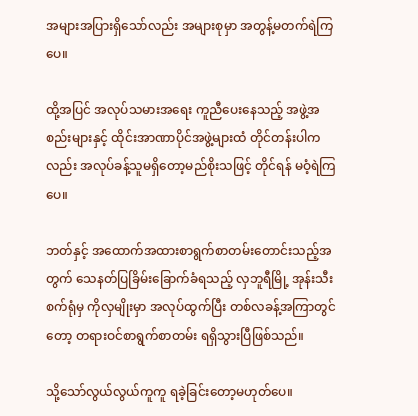အများအပြားရှိသော်လည်း အများစုမှာ အတွန့်မတက်ရဲကြပေ။

ထို့အပြင် အလုပ်သမားအရေး ကူညီပေးနေသည့် အဖွဲ့အစည်းများနှင့် ထိုင်းအာဏာပိုင်အဖွဲ့များထံ တိုင်တန်းပါကလည်း အလုပ်ခန့်သူမရှိတော့မည်စိုးသဖြင့် တိုင်ရန် မဝံ့ရဲကြပေ။

ဘတ်နှင့် အထောက်အထားစာရွက်စာတမ်းတောင်းသည့်အတွက် သေနတ်ပြခြိမ်းခြောက်ခံရသည့် လှဘူရီမြို့ အုန်းသီးစက်ရုံမှ ကိုလှမျိုးမှာ အလုပ်ထွက်ပြီး တစ်လခန့်အကြာတွင်တော့ တရားဝင်စာရွက်စာတမ်း ရရှိသွားပြီဖြစ်သည်။

သို့သော်လွယ်လွယ်ကူကူ ရခဲ့ခြင်းတော့မဟုတ်ပေ။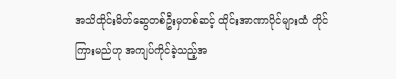အသိထိုင်းမိတ်ဆွေတစ်ဦးမှတစ်ဆင့် ထိုင်းအာဏာပိုင်များထံ တိုင်ကြားမည်ဟု အကျပ်ကိုင်ခဲ့သည့်အ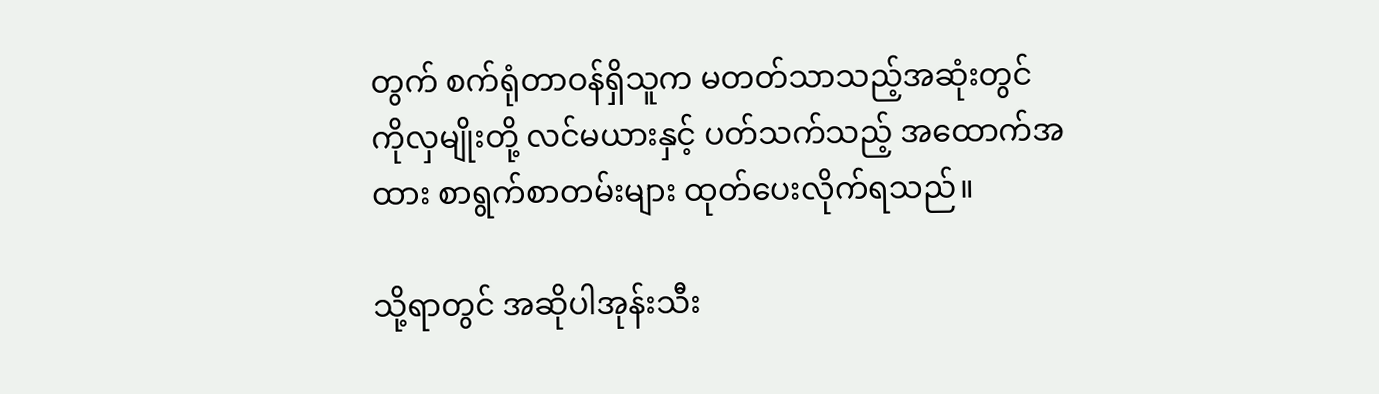တွက် စက်ရုံတာဝန်ရှိသူက မတတ်သာသည့်အဆုံးတွင် ကိုလှမျိုးတို့ လင်မယားနှင့် ပတ်သက်သည့် အထောက်အထား စာရွက်စာတမ်းများ ထုတ်ပေးလိုက်ရသည်။

သို့ရာတွင် အဆိုပါအုန်းသီး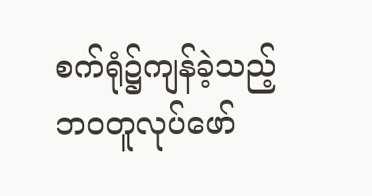စက်ရုံ၌ကျန်ခဲ့သည့် ဘဝတူလုပ်ဖော်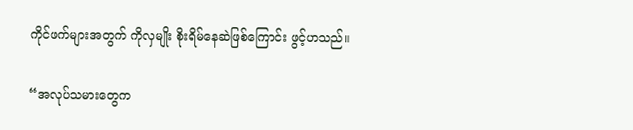ကိုင်ဖက်များအတွက် ကိုလှမျိုး စိုးရိမ်နေဆဲဖြစ်ကြောင်း ဖွင့်ဟသည်။

“အလုပ်သမားတွေက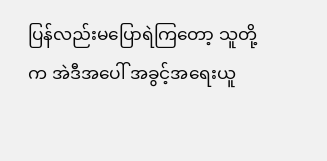ပြန်လည်းမပြောရဲကြတော့ သူတို့က အဲဒီအပေါ် အခွင့်အရေးယူ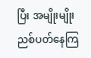ပြီး အမျိုးမျိုးညစ်ပတ်နေကြ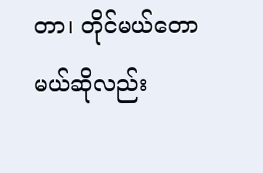တာ၊ တိုင်မယ်တောမယ်ဆိုလည်း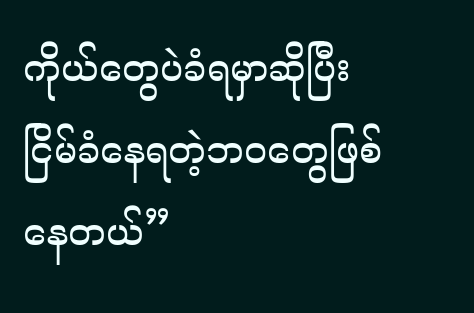ကိုယ်တွေပဲခံရမှာဆိုပြီး ငြိမ်ခံနေရတဲ့ဘဝတွေဖြစ်နေတယ်”